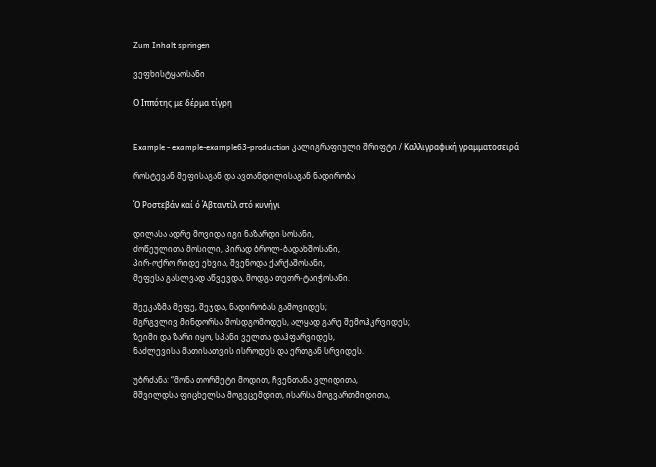Zum Inhalt springen

ვეფხისტყაოსანი

Ο Ιππότης με δέρμα τίγρη


Example - example-example63-production კალიგრაფიული შრიფტი / Καλλιγραφική γραμματοσειρά

როსტევან მეფისაგან და ავთანდილისაგან ნადირობა

Ό Ροστεβάν καί ό Άβταντίλ στό κυνήγι

დილასა ადრე მოვიდა იგი ნაზარდი სოსანი,
ძოწეულითა მოსილი, პირად ბროლ-ბადახშოსანი,
პირ-ოქრო რიდე ეხვია, შვენოდა ქარქაშოსანი,
მეფესა გასლვად აწვევდა, მოდგა თეთრ-ტაიჭოსანი.

შეეკაზმა მეფე, შეჯდა, ნადირობას გამოვიდეს;
მგრგვლივ მინდორსა მოსდგომოდეს, ალყად გარე შემოჰკრვიდეს;
ზეიმი და ზარი იყო, სპანი ველთა დაჰფარვიდეს,
ნაძლევისა მათისათვის ისროდეს და ერთგან სრვიდეს.

უბრძანა: “მონა თორმეტი მოდით, ჩვენთანა ვლიდითა,
მშვილდსა ფიცხელსა მოგვცემდით, ისარსა მოგვართმიდითა,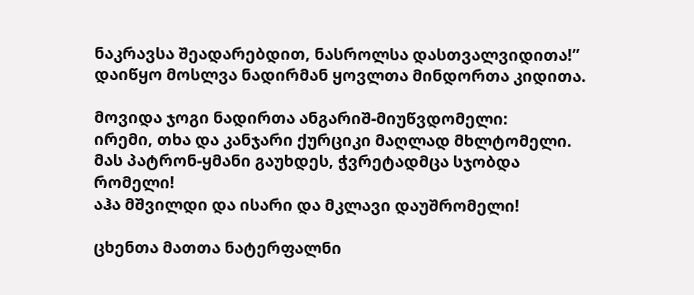ნაკრავსა შეადარებდით, ნასროლსა დასთვალვიდითა!”
დაიწყო მოსლვა ნადირმან ყოვლთა მინდორთა კიდითა.

მოვიდა ჯოგი ნადირთა ანგარიშ-მიუწვდომელი:
ირემი, თხა და კანჯარი ქურციკი მაღლად მხლტომელი.
მას პატრონ-ყმანი გაუხდეს, ჭვრეტადმცა სჯობდა რომელი!
აჰა მშვილდი და ისარი და მკლავი დაუშრომელი!

ცხენთა მათთა ნატერფალნი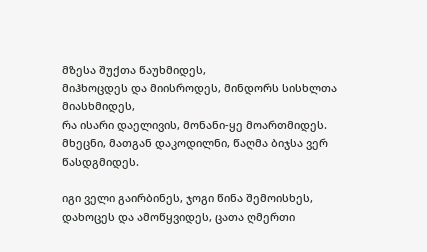მზესა შუქთა წაუხმიდეს,
მიჰხოცდეს და მიისროდეს, მინდორს სისხლთა მიასხმიდეს,
რა ისარი დაელივის, მონანი-ყე მოართმიდეს.
მხეცნი, მათგან დაკოდილნი, წაღმა ბიჯსა ვერ წასდგმიდეს.

იგი ველი გაირბინეს, ჯოგი წინა შემოისხეს,
დახოცეს და ამოწყვიდეს, ცათა ღმერთი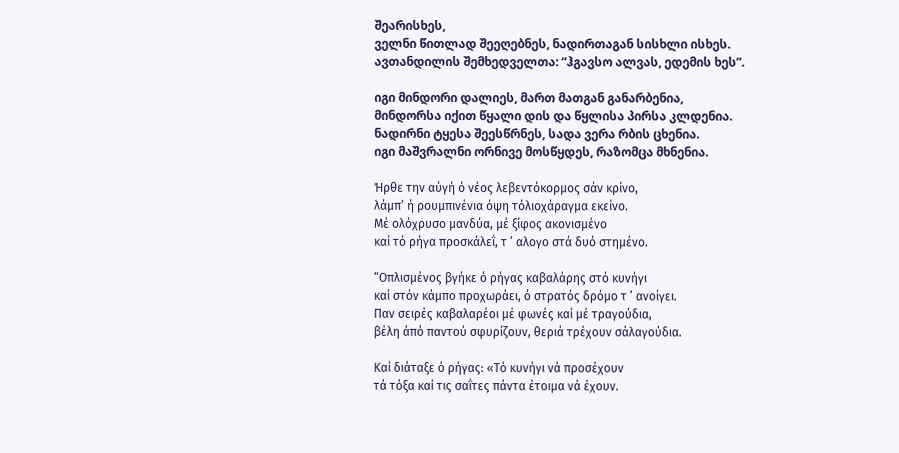შეარისხეს,
ველნი წითლად შეეღებნეს, ნადირთაგან სისხლი ისხეს.
ავთანდილის შემხედველთა: “ჰგავსო ალვას, ედემის ხეს”.

იგი მინდორი დალიეს, მართ მათგან განარბენია,
მინდორსა იქით წყალი დის და წყლისა პირსა კლდენია.
ნადირნი ტყესა შეესწრნეს, სადა ვერა რბის ცხენია.
იგი მაშვრალნი ორნივე მოსწყდეს, რაზომცა მხნენია.

Ήρθε την αύγή ό νέος λεβεντόκορμος σάν κρίνο,
λάμπ’ ή ρουμπινένια όψη τόλιοχάραγμα εκείνο.
Μέ ολόχρυσο μανδύα, μέ ξίφος ακονισμένο
καί τό ρήγα προσκάλεΐ, τ ’ αλογο στά δυό στημένο.

“Οπλισμένος βγήκε ό ρήγας καβαλάρης στό κυνήγι
καί στόν κάμπο προχωράει, ό στρατός δρόμο τ ’ ανοίγει.
Παν σειρές καβαλαρέοι μέ φωνές καί μέ τραγούδια,
βέλη άπό παντού σφυρίζουν, θεριά τρέχουν σάλαγούδια.

Καί διάταξε ό ρήγας: «Τό κυνήγι νά προσέχουν
τά τόξα καί τις σαΐτες πάντα έτοιμα νά έχουν.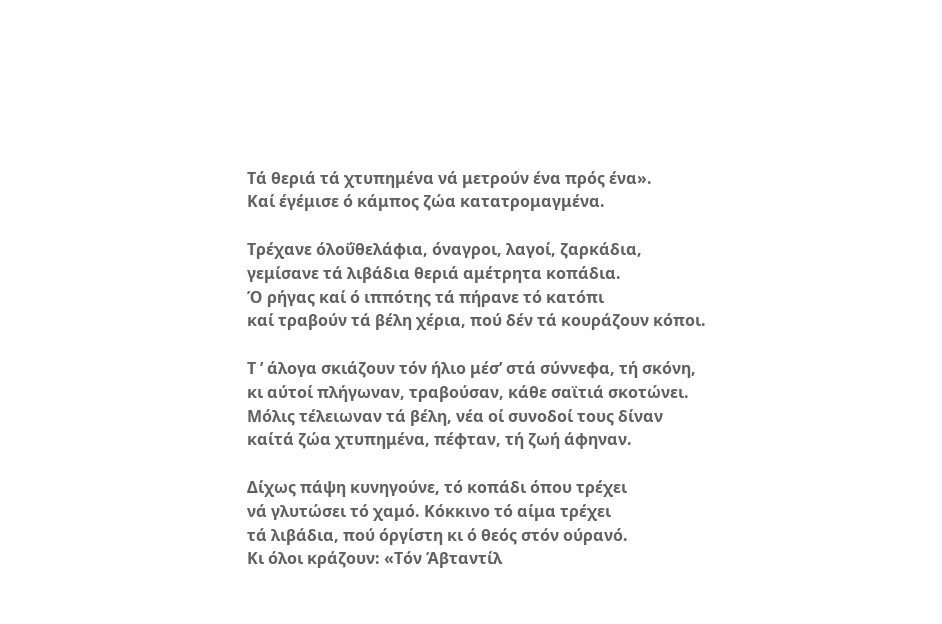Τά θεριά τά χτυπημένα νά μετρούν ένα πρός ένα».
Καί έγέμισε ό κάμπος ζώα κατατρομαγμένα.

Τρέχανε όλοΰθελάφια, όναγροι, λαγοί, ζαρκάδια,
γεμίσανε τά λιβάδια θεριά αμέτρητα κοπάδια.
Ό ρήγας καί ό ιππότης τά πήρανε τό κατόπι
καί τραβούν τά βέλη χέρια, πού δέν τά κουράζουν κόποι.

Τ ’ άλογα σκιάζουν τόν ήλιο μέσ’ στά σύννεφα, τή σκόνη,
κι αύτοί πλήγωναν, τραβούσαν, κάθε σαϊτιά σκοτώνει.
Μόλις τέλειωναν τά βέλη, νέα οί συνοδοί τους δίναν
καίτά ζώα χτυπημένα, πέφταν, τή ζωή άφηναν.

Δίχως πάψη κυνηγούνε, τό κοπάδι όπου τρέχει
νά γλυτώσει τό χαμό. Κόκκινο τό αίμα τρέχει
τά λιβάδια, πού όργίστη κι ό θεός στόν ούρανό.
Κι όλοι κράζουν: «Τόν Άβταντίλ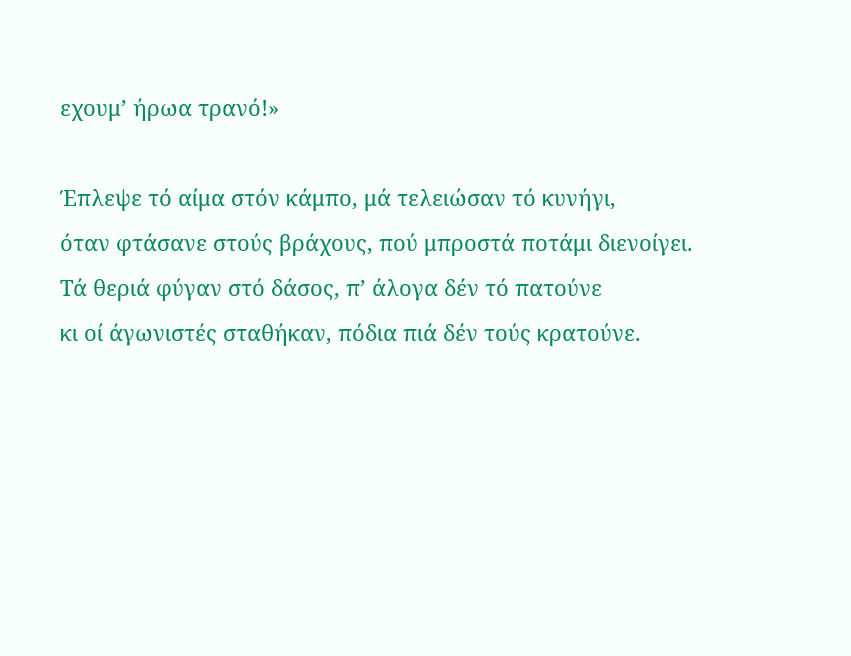εχουμ’ ήρωα τρανό!»

Έπλεψε τό αίμα στόν κάμπο, μά τελειώσαν τό κυνήγι,
όταν φτάσανε στούς βράχους, πού μπροστά ποτάμι διενοίγει.
Τά θεριά φύγαν στό δάσος, π’ άλογα δέν τό πατούνε
κι οί άγωνιστές σταθήκαν, πόδια πιά δέν τούς κρατούνε.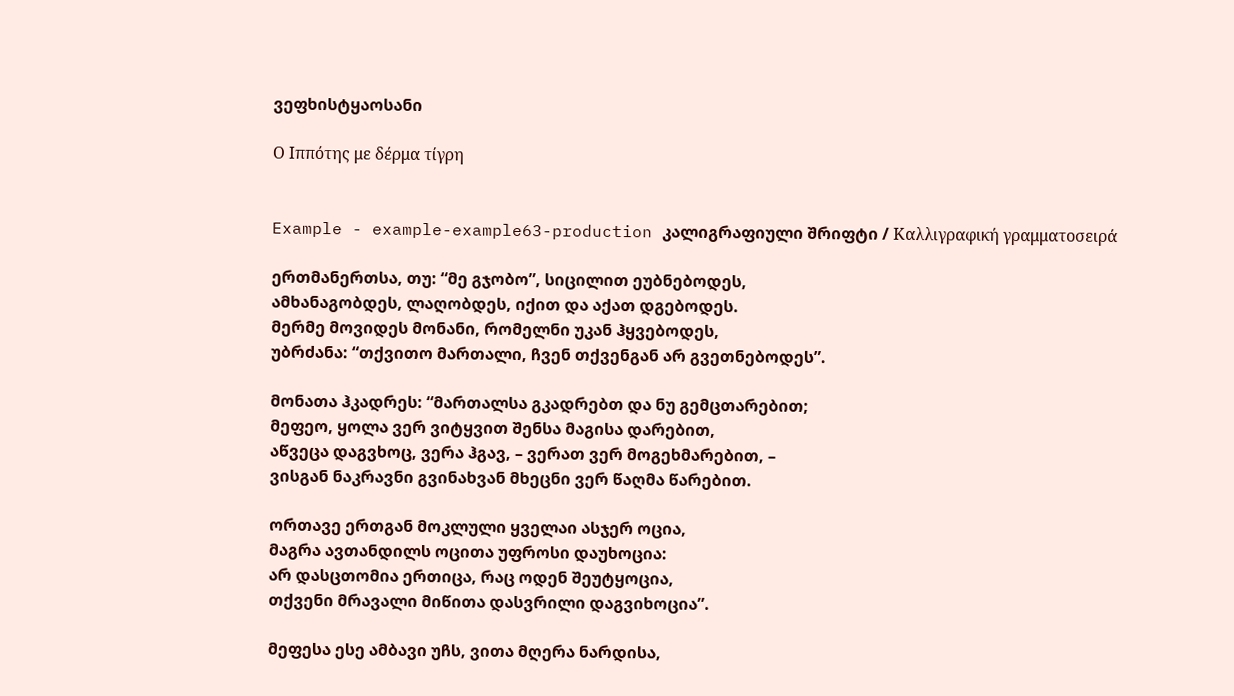ვეფხისტყაოსანი

Ο Ιππότης με δέρμα τίγρη


Example - example-example63-production კალიგრაფიული შრიფტი / Καλλιγραφική γραμματοσειρά

ერთმანერთსა, თუ: “მე გჯობო”, სიცილით ეუბნებოდეს,
ამხანაგობდეს, ლაღობდეს, იქით და აქათ დგებოდეს.
მერმე მოვიდეს მონანი, რომელნი უკან ჰყვებოდეს,
უბრძანა: “თქვითო მართალი, ჩვენ თქვენგან არ გვეთნებოდეს”.

მონათა ჰკადრეს: “მართალსა გკადრებთ და ნუ გემცთარებით;
მეფეო, ყოლა ვერ ვიტყვით შენსა მაგისა დარებით,
აწვეცა დაგვხოც, ვერა ჰგავ, – ვერათ ვერ მოგეხმარებით, –
ვისგან ნაკრავნი გვინახვან მხეცნი ვერ წაღმა წარებით.

ორთავე ერთგან მოკლული ყველაი ასჯერ ოცია,
მაგრა ავთანდილს ოცითა უფროსი დაუხოცია:
არ დასცთომია ერთიცა, რაც ოდენ შეუტყოცია,
თქვენი მრავალი მიწითა დასვრილი დაგვიხოცია”.

მეფესა ესე ამბავი უჩს, ვითა მღერა ნარდისა,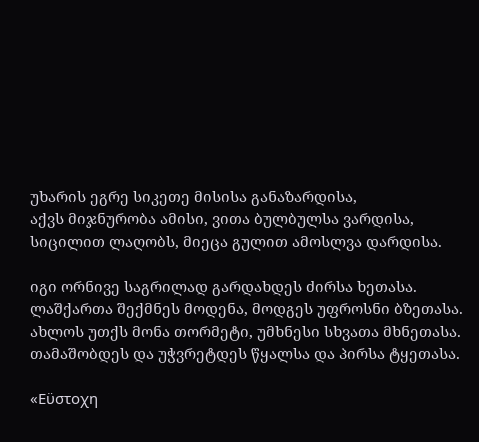უხარის ეგრე სიკეთე მისისა განაზარდისა,
აქვს მიჯნურობა ამისი, ვითა ბულბულსა ვარდისა,
სიცილით ლაღობს, მიეცა გულით ამოსლვა დარდისა.

იგი ორნივე საგრილად გარდახდეს ძირსა ხეთასა.
ლაშქართა შექმნეს მოდენა, მოდგეს უფროსნი ბზეთასა.
ახლოს უთქს მონა თორმეტი, უმხნესი სხვათა მხნეთასა.
თამაშობდეს და უჭვრეტდეს წყალსა და პირსა ტყეთასა.

«Εϋστοχη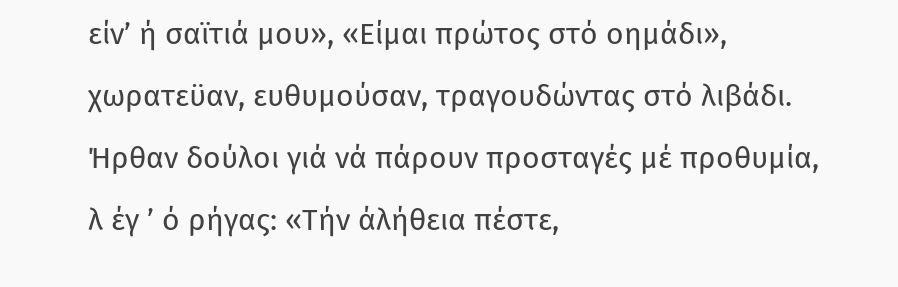είν’ ή σαϊτιά μου», «Είμαι πρώτος στό οημάδι»,
χωρατεϋαν, ευθυμούσαν, τραγουδώντας στό λιβάδι.
Ήρθαν δούλοι γιά νά πάρουν προσταγές μέ προθυμία,
λ έγ ’ ό ρήγας: «Τήν άλήθεια πέστε,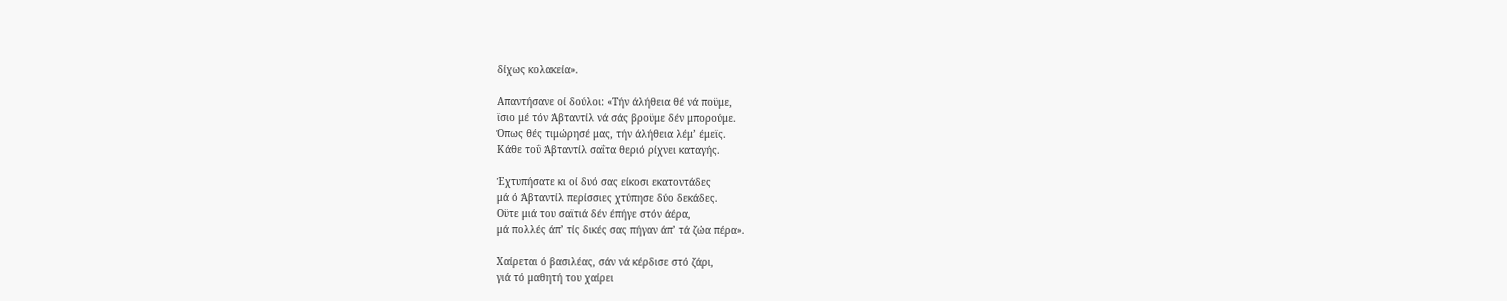δίχως κολακεία».

Απαντήσανε οί δούλοι: «Τήν άλήθεια θέ νά ποϋμε,
ϊσιο μέ τόν Άβταντίλ νά σάς βροϋμε δέν μπορούμε.
Όπως θές τιμώρησέ μας, τήν άλήθεια λέμ’ έμεϊς.
Κάθε τοΰ Άβταντίλ σαΐτα θεριό ρίχνει καταγής.

Έχτυπήσατε κι οί δυό σας είκοσι εκατοντάδες
μά ό Άβταντίλ περίσσιες χτύπησε δύο δεκάδες.
Οϋτε μιά του σαϊτιά δέν έπήγε στόν άέρα,
μά πολλές άπ’ τίς δικές σας πήγαν άπ’ τά ζώα πέρα».

Χαίρεται ό βασιλέας, σάν νά κέρδισε στό ζάρι,
γιά τό μαθητή του χαίρει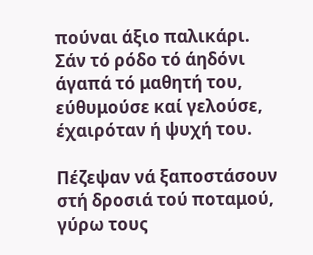πούναι άξιο παλικάρι.
Σάν τό ρόδο τό άηδόνι άγαπά τό μαθητή του,
εύθυμούσε καί γελούσε, έχαιρόταν ή ψυχή του.

Πέζεψαν νά ξαποστάσουν στή δροσιά τού ποταμού,
γύρω τους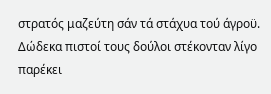στρατός μαζεύτη σάν τά στάχυα τού άγροϋ.
Δώδεκα πιστοί τους δούλοι στέκονταν λίγο παρέκει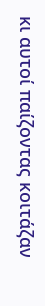κι αυτοί παίζοντας κοιτάζαν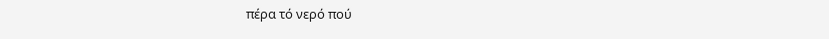πέρα τό νερό πού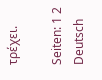τρέχει.

Seiten: 1 2
Deutsch